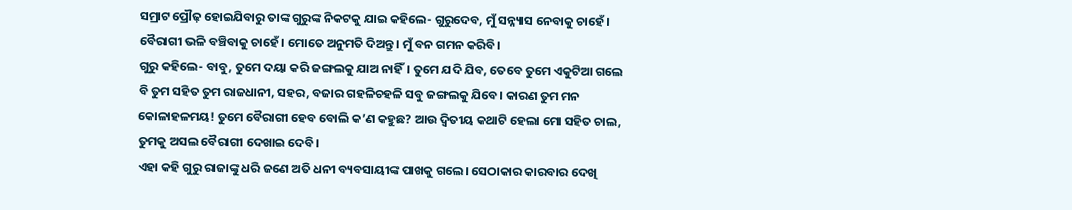ସମ୍ରାଟ ପ୍ରୌଢ଼ ହୋଇଯିବାରୁ ତାଙ୍କ ଗୁରୁଙ୍କ ନିକଟକୁ ଯାଇ କହିଲେ- ଗୁରୁଦେବ, ମୁଁ ସନ୍ନ୍ୟାସ ନେବାକୁ ଚାହେଁ। ବୈରାଗୀ ଭଳି ବଞ୍ଚିବାକୁ ଚାହେଁ। ମୋତେ ଅନୁମତି ଦିଅନ୍ତୁ। ମୁଁ ବନ ଗମନ କରିବି।
ଗୁରୁ କହିଲେ- ବାବୁ, ତୁମେ ଦୟା କରି ଜଙ୍ଗଲକୁ ଯାଅ ନାହିଁ। ତୁମେ ଯଦି ଯିବ, ତେବେ ତୁମେ ଏକୁଟିଆ ଗଲେ ବି ତୁମ ସହିତ ତୁମ ରାଜଧାନୀ, ସହର, ବଜାର ଗହଳିଚହଳି ସବୁ ଜଙ୍ଗଲକୁ ଯିବେ। କାରଣ ତୁମ ମନ କୋଳାହଳମୟ! ତୁମେ ବୈରାଗୀ ହେବ ବୋଲି କ’ଣ କହୁଛ? ଆଉ ଦ୍ବିତୀୟ କଥାଟି ହେଲା ମୋ ସହିତ ଚାଲ, ତୁମକୁ ଅସଲ ବୈରାଗୀ ଦେଖାଇ ଦେବି।
ଏହା କହି ଗୁରୁ ରାଜାଙ୍କୁ ଧରି ଜଣେ ଅତି ଧନୀ ବ୍ୟବସାୟୀଙ୍କ ପାଖକୁ ଗଲେ। ସେଠାକାର କାରବାର ଦେଖି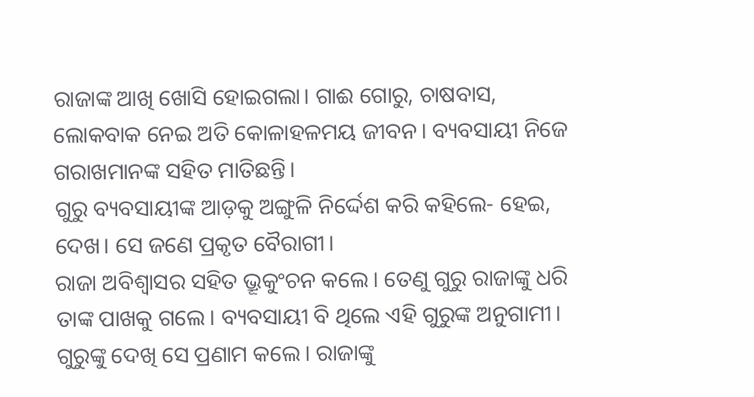ରାଜାଙ୍କ ଆଖି ଖୋସି ହୋଇଗଲା। ଗାଈ ଗୋରୁ, ଚାଷବାସ, ଲୋକବାକ ନେଇ ଅତି କୋଳାହଳମୟ ଜୀବନ। ବ୍ୟବସାୟୀ ନିଜେ ଗରାଖମାନଙ୍କ ସହିତ ମାତିଛନ୍ତି।
ଗୁରୁ ବ୍ୟବସାୟୀଙ୍କ ଆଡ଼କୁ ଅଙ୍ଗୁଳି ନିର୍ଦ୍ଦେଶ କରି କହିଲେ- ହେଇ, ଦେଖ। ସେ ଜଣେ ପ୍ରକୃତ ବୈରାଗୀ।
ରାଜା ଅବିଶ୍ବାସର ସହିତ ଭ୍ରୂକୁଂଚନ କଲେ। ତେଣୁ ଗୁରୁ ରାଜାଙ୍କୁ ଧରି ତାଙ୍କ ପାଖକୁ ଗଲେ। ବ୍ୟବସାୟୀ ବି ଥିଲେ ଏହି ଗୁରୁଙ୍କ ଅନୁଗାମୀ। ଗୁରୁଙ୍କୁ ଦେଖି ସେ ପ୍ରଣାମ କଲେ। ରାଜାଙ୍କୁ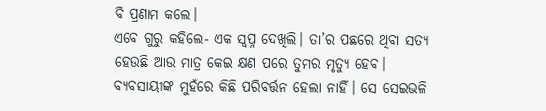ବି ପ୍ରଣାମ କଲେ।
ଏବେ ଗୁରୁ କହିଲେ- ଏକ ସ୍ବପ୍ନ ଦେଖିଲି। ତା’ର ପଛରେ ଥିବା ସତ୍ୟ ହେଉଛି ଆଉ ମାତ୍ର କେଇ କ୍ଷଣ ପରେ ତୁମର ମୃତ୍ୟୁ ହେବ।
ବ୍ୟବସାୟୀଙ୍କ ମୁହଁରେ କିଛି ପରିବର୍ତ୍ତନ ହେଲା ନାହିଁ। ସେ ସେଇଭଳି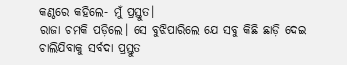କଣ୍ଠରେ କହିଲେ- ମୁଁ ପ୍ରସ୍ତୁତ।
ରାଜା ଚମକି ପଡ଼ିଲେ। ସେ ବୁଝିପାରିଲେ ଯେ ସବୁ କିଛି ଛାଡ଼ି ଦେଇ ଚାଲିଯିବାକୁ ସର୍ବଦା ପ୍ରସ୍ତୁତ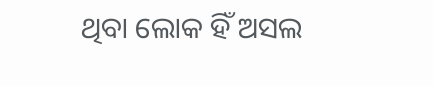ଥିବା ଲୋକ ହିଁ ଅସଲ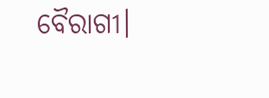ବୈରାଗୀ।